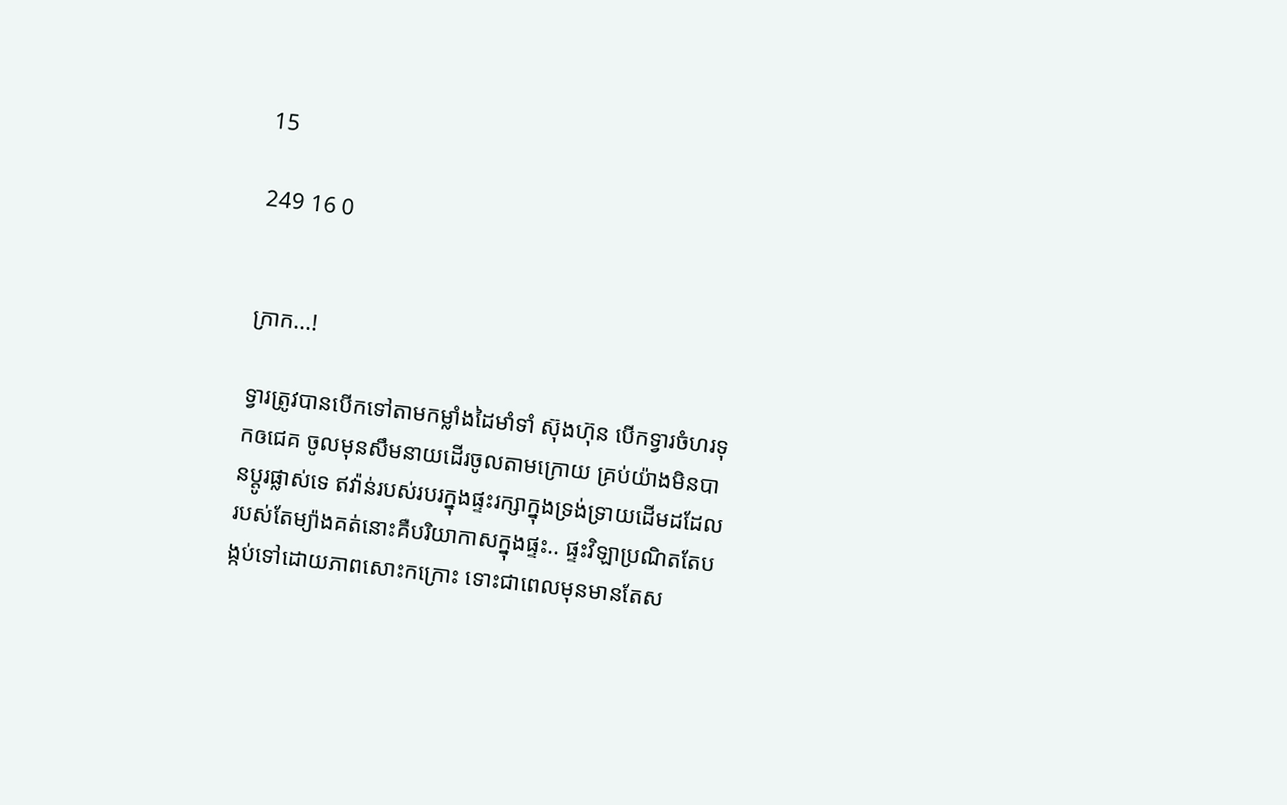15

249 16 0


ក្រាក...!

ទ្វារត្រូវបានបើកទៅតាមកម្លាំងដៃមាំទាំ ស៊ុងហ៊ុន បើកទ្វារចំហរទុកឲជេគ ចូលមុនសឹមនាយដើរចូលតាមក្រោយ គ្រប់យ៉ាងមិនបានប្តូរផ្លាស់ទេ ឥវ៉ាន់របស់របរក្នុងផ្ទះរក្សាក្នុងទ្រង់ទ្រាយដើមដដែល របស់តែម្យ៉ាងគត់នោះគឺបរិយាកាសក្នុងផ្ទះ.. ផ្ទះវិឡាប្រណិតតែបង្កប់ទៅដោយភាពសោះកក្រោះ ទោះជាពេលមុនមានតែស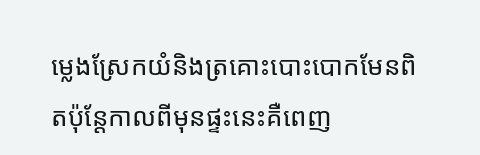ម្លេងស្រែកយំនិងត្រគោះបោះបោកមែនពិតប៉ុន្តែកាលពីមុនផ្ទះនេះគឺពេញ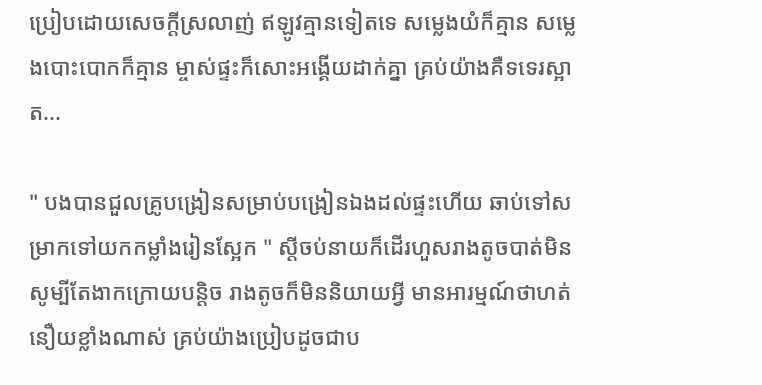ប្រៀបដោយសេចក្តីស្រលាញ់ ឥឡូវគ្មានទៀតទេ សម្លេងយំក៏គ្មាន សម្លេងបោះបោកក៏គ្មាន ម្ចាស់ផ្ទះក៏សោះអង្គើយដាក់គ្នា គ្រប់យ៉ាងគឺទទេរស្អាត...

" បងបានជួលគ្រូបង្រៀនសម្រាប់បង្រៀនឯងដល់ផ្ទះហើយ ឆាប់ទៅសម្រាកទៅយកកម្លាំងរៀនស្អែក " ស្តីចប់នាយក៏ដើរហួសរាងតូចបាត់មិនសូម្បីតែងាកក្រោយបន្តិច រាងតូចក៏មិននិយាយអ្វី មានអារម្មណ៍ថាហត់នឿយខ្លាំងណាស់ គ្រប់យ៉ាងប្រៀបដូចជាប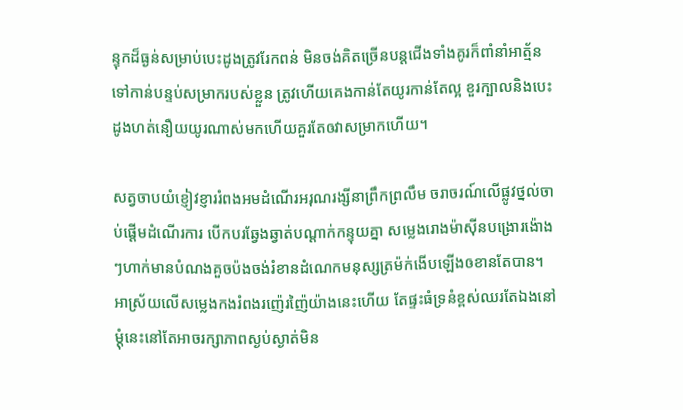ន្ទុកដ៏ធ្ងន់សម្រាប់បេះដូងត្រូវរែកពន់ មិនចង់គិតច្រើនបន្តជើងទាំងគូរក៏ពាំនាំអាត្ម័នទៅកាន់បន្ទប់សម្រាករបស់ខ្លួន ត្រូវហើយគេងកាន់តែយូរកាន់តែល្អ ខួរក្បាលនិងបេះដូងហត់នឿយយូរណាស់មកហើយគួរតែឲវាសម្រាកហើយ។

សត្វចាបយំខ្ញៀវខ្ញាររំពងអមដំណើរអរុណរង្សីនាព្រឹកព្រលឹម ចរាចរណ៍លើផ្លូវថ្នល់ចាប់ផ្តើមដំណើរការ បើកបរឆ្វែងឆ្វាត់បណ្តាក់កន្ទុយគ្នា សម្លេងរោងម៉ាសុីនបង្រោរង៉ោងៗហាក់មានបំណងគួចប៉ងចង់រំខានដំណេកមនុស្សត្រម៉ក់ងើបឡើងឲខានតែបាន។ អាស្រ័យលើសម្លេងកងរំពងរញ៉េរញ៉ៃយ៉ាងនេះហើយ តែផ្ទះធំទ្រនំខ្ពស់ឈរតែឯងនៅម្តុំនេះនៅតែអាចរក្សាភាពស្ងប់ស្ងាត់មិន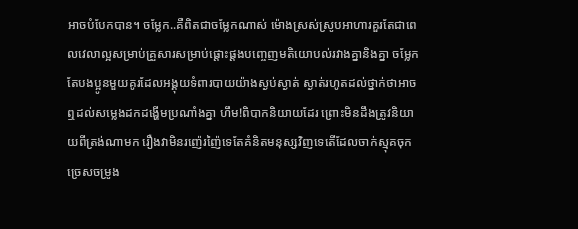អាចបំបែកបាន។ ចម្លែក..គឺពិតជាចម្លែកណាស់ ម៉ោងស្រស់ស្រូបអាហារគួរតែជាពេលវេលាល្អសម្រាប់គ្រួសារសម្រាប់ផ្តោះផ្តងបញ្ចេញមតិយោបល់រវាងគ្នានិងគ្នា ចម្លែកតែបងប្អូនមួយគូរដែលអង្គុយទំពារបាយយ៉ាងស្ងប់ស្ងាត់ ស្ងាត់រហូតដល់ថ្នាក់ថាអាចឮដល់សម្លេងដកដង្ហើមប្រណាំងគ្នា ហឹម!ពិបាកនិយាយដែរ ព្រោះមិនដឹងត្រូវនិយាយពីត្រង់ណាមក រឿងវាមិនរញ៉េរញ៉ៃទេតែគំនិតមនុស្សវិញទេតើដែលចាក់ស្មុគចុកច្រេសចម្រូង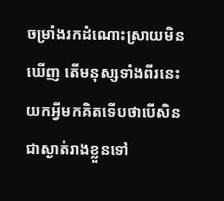ចម្រាំងរកដំណោះស្រាយមិនឃើញ តើមនុស្សទាំងពីរនេះយកអ្វីមកគិតទើបថាបើសិនជាស្ងាត់រាងខ្លួនទៅ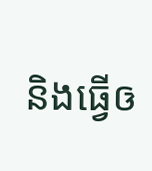និងធ្វើឲ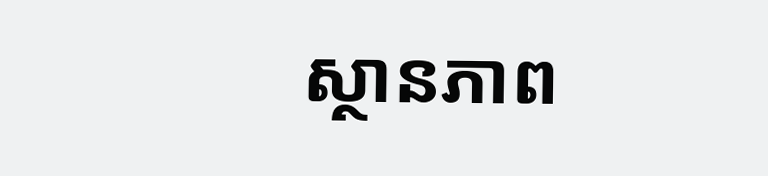ស្ថានភាព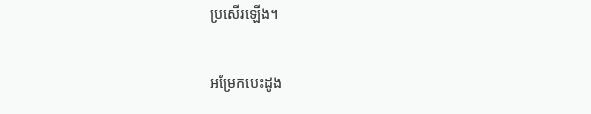ប្រសើរឡើង។

អម្រែកបេះដូង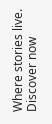Where stories live. Discover now